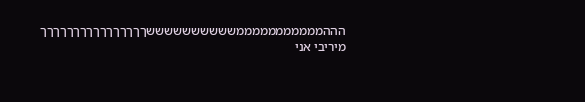הההמממממממממממששששששששששךךךךךךךךךךךךךךךך
מיריבי אני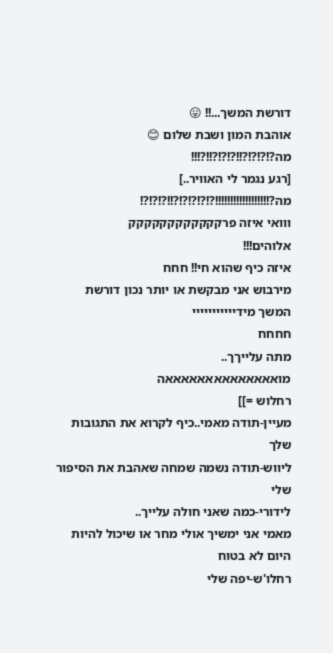דורשת המשך...!! 😛
אוהבת המון ושבת שלום 😊
מה?!?!?!?!!?!?!?!!?!!!
[רגע נגמר לי האוויר..]
מה?!!!!!!!!!!!!!!!!!!?!?!?!?!?!!?!?!?!
ווואי איזה פרקקקקקקקקקקקק
אלוהים!!!
איזה כיף שהוא חי!! חחח
מירבוש אני מבקשת או יותר נכון דורשת המשך מידייייייייייי
חחחח
מתה עלייךך..
מואאאאאאאאאאאאאאה
רחלוש =]]
מעיין-תודה מאמי..כיף לקרוא את התגובות שלך
ליווש-תודה נשמה שמחה שאהבת את הסיפור שלי
לידורי-כמה שאני חולה עלייך..
מאמי אני ימשיך אולי מחר או שיכול להיות היום לא בטוח
רחלו'ש-יפה שלי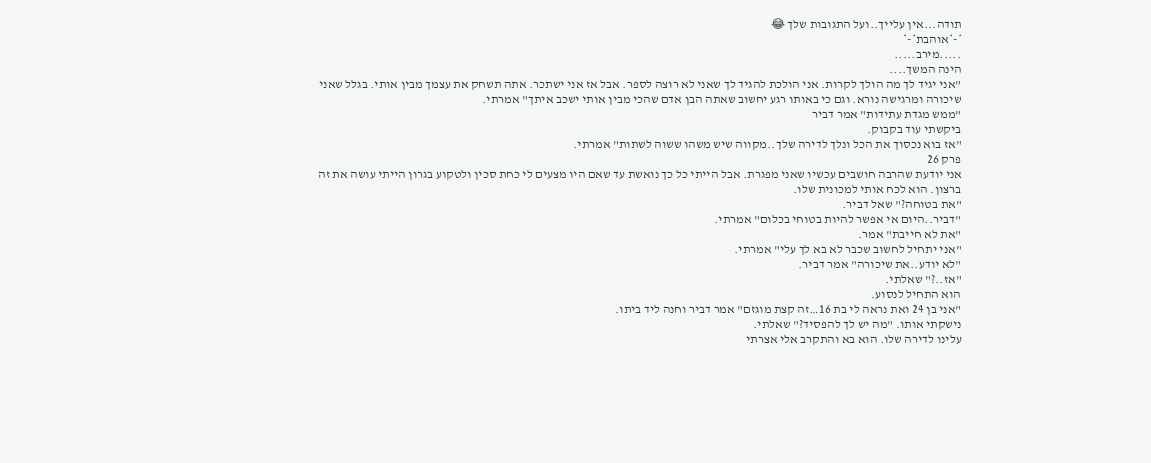תודה...אין עלייך..ועל התגובות שלך 😂
*-*אוהבת*-*
.....מירב.....
הינה המשך....
"אני יגיד לך מה הולך לקרות. אני הולכת להגיד לך שאני לא רוצה לספר. אבל אז אני ישתכר. אתה תשחק את עצמך מבין אותי. בגלל שאני שיכורה ומרגישה נורא. וגם כי באותו רגע יחשוב שאתה הבן אדם שהכי מבין אותי ישכב איתך" אמרתי.
"ממש מגדת עתידות" אמר דביר
ביקשתי עוד בקבוק.
"אז בוא נכסוך את הכל ונלך לדירה שלך..מקווה שיש משהו ששוה לשתות" אמרתי.
פרק 26
אני יודעת שהרבה חושבים עכשיו שאני מפגרת. אבל הייתי כל כך נואשת עד שאם היו מצעים לי כחת סכין ולטקוע בגרון הייתי עושה את זה ברצון. הוא לכח אותי למכונית שלו.
"את בטוחה?" שאל דביר.
"דביר..היום אי אפשר להיות בטוחי בכלום" אמרתי.
"את לא חייבת" אמר.
"אני יתחיל לחשוב שכבר לא בא לך עלי" אמרתי.
"לא יודע..את שיכורה" אמר דביר.
"אז..?" שאלתי.
הוא התחיל לנסוע.
"אני בן 24 ואת נראה לי בת 16…זה קצת מוגזם" אמר דביר וחנה ליד ביתו.
נישקתי אותו. "מה יש לך להפסיד?" שאלתי.
עלינו לדירה שלו. הוא בא והתקרב אלי אצרתי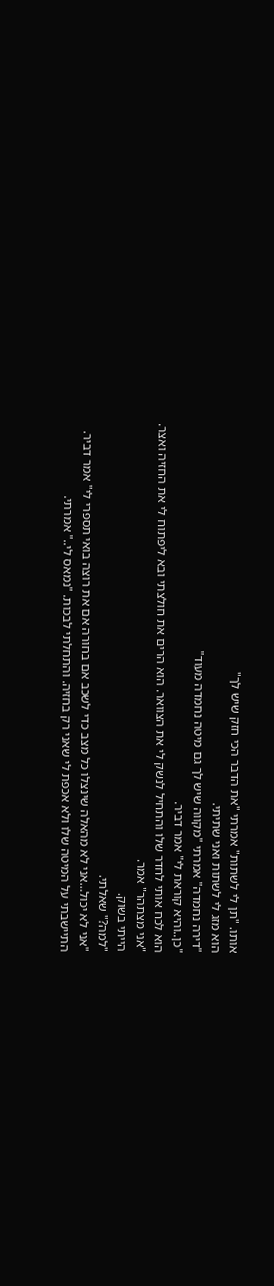אותו. "תן לי לשתות" אמרתי "את הדבר הכי חזק שיש לך"
הוא מזג לי לשתות ואני שתיתי.
"דירה נחמדה" אמרתי "מקווה שיש לך גם מיטה נחמדה מעוד"
"כן..והיא קוראת לי" אמר דביר.
הוא לכח אותי לחדר שלו והתחיל לנשק לי את הצוואר. הוא הרים את חולצתי ובא ליפתוח לי את החזיה ואצר.
"אני מצתהר" אמר.
הייתי בשוק.
"למה?" שאלתי.
"אני לא יכול…אני לא מהאלה שינצלו כל מצב כדי לשכב אם בחורה אם את רוצה בואי תספרי לי" אמר דביר.
התיישבתי על המיטה שלו ולא אכפת לי שאני רק בחזיה. והתחלתי לבכות. "נמאס לי.." אמרתי.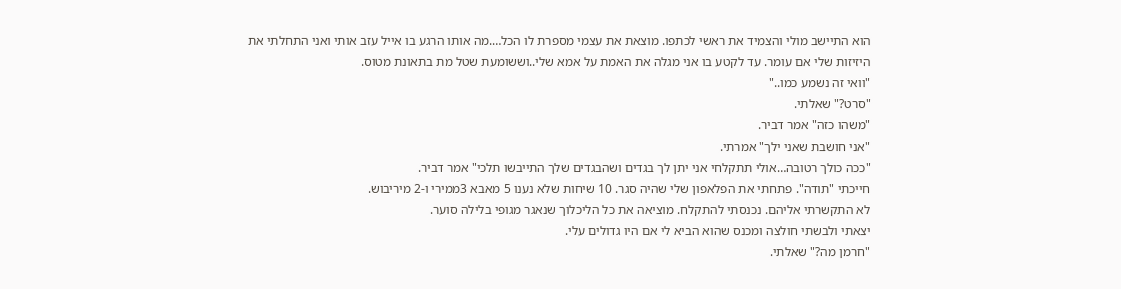הוא התיישב מולי והצמיד את ראשי לכתפו. מוצאת את עצמי מספרת לו הכל….מה אותו הרגע בו אייל עזב אותי ואני התחלתי את היזיזות שלי אם עומר. עד לקטע בו אני מגלה את האמת על אמא שלי..וששומעת שטל מת בתאונת מטוס.
"וואי זה נשמע כמו.."
"סרט?" שאלתי.
"משהו כזה" אמר דביר.
"אני חושבת שאני ילך" אמרתי.
"ככה כולך רטובה…אולי תתקלחי אני יתן לך בגדים ושהבגדים שלך התייבשו תלכי" אמר דביר.
חייכתי "תודה". פתחתי את הפלאפון שלי שהיה סגר. 10 שיחות שלא נענו 5 מאבא 3ממירי ו-2 מיריבוש.
לא התקשרתי אליהם. נכנסתי להתקלח. מוציאה את כל הליכלוך שנאגר מגופי בלילה סוער.
יצאתי ולבשתי חולצה ומכנס שהוא הביא לי אם היו גדולים עלי.
"חרמן מה?" שאלתי.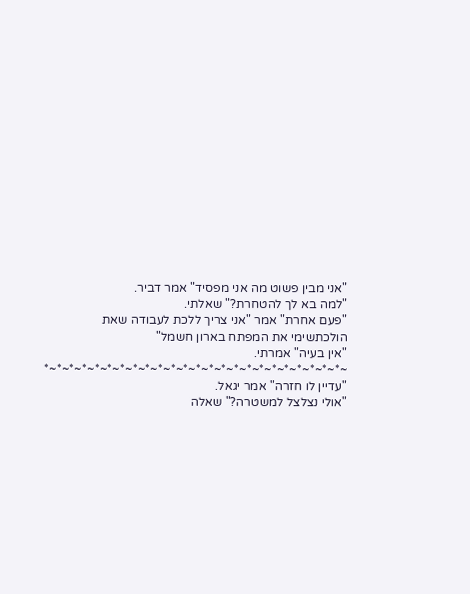"אני מבין פשוט מה אני מפסיד" אמר דביר.
"למה בא לך להטחרת?" שאלתי.
"פעם אחרת" אמר "אני צריך ללכת לעבודה שאת הולכתשימי את המפתח בארון חשמל"
"אין בעיה" אמרתי.
~*~*~*~*~*~*~*~*~*~*~*~*~*~*~*~*~*~*~*~*~*~*~*~*
"עדיין לו חזרה" אמר יגאל.
"אולי נצלצל למשטרה?" שאלה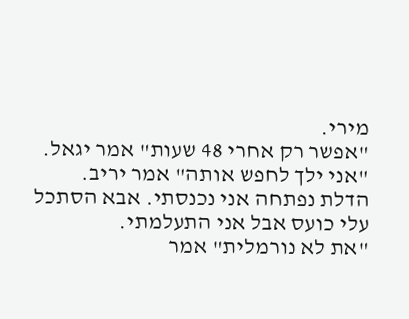מירי.
"אפשר רק אחרי 48 שעות" אמר יגאל.
"אני ילך לחפש אותה" אמר יריב.
הדלת נפתחה אני נכנסתי. אבא הסתכל עלי כועס אבל אני התעלמתי.
"את לא נורמלית" אמר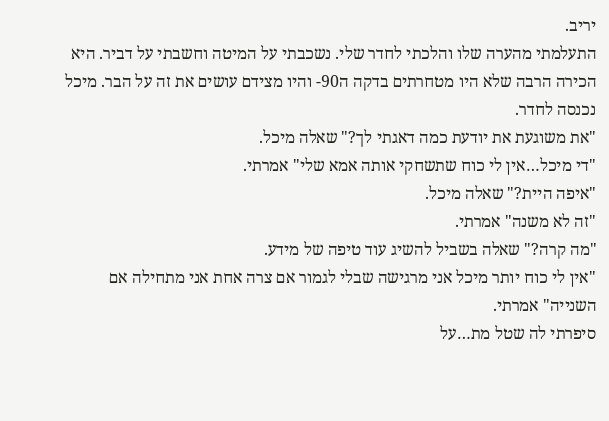יריב.
התעלמתי מהערה שלו והלכתי לחדר שלי. נשכבתי על המיטה וחשבתי על דביר. היא הכירה הרבה שלא היו מטחרתים בדקה ה90- והיו מצידם עושים את זה על הבר. מיכל נכנסה לחדר.
"את משוגעת את יודעת כמה דאגתי לך?" שאלה מיכל.
"די מיכל…אין לי כוח שתשחקי אותה אמא שלי" אמרתי.
"איפה היית?" שאלה מיכל.
"זה לא משנה" אמרתי.
"מה קרה?" שאלה בשביל להשיג עוד טיפה של מידע.
"אין לי כוח יותר מיכל אני מרגישה שבלי לגמור אם צרה אחת אני מתחילה אם השנייה" אמרתי.
סיפרתי לה שטל מת…על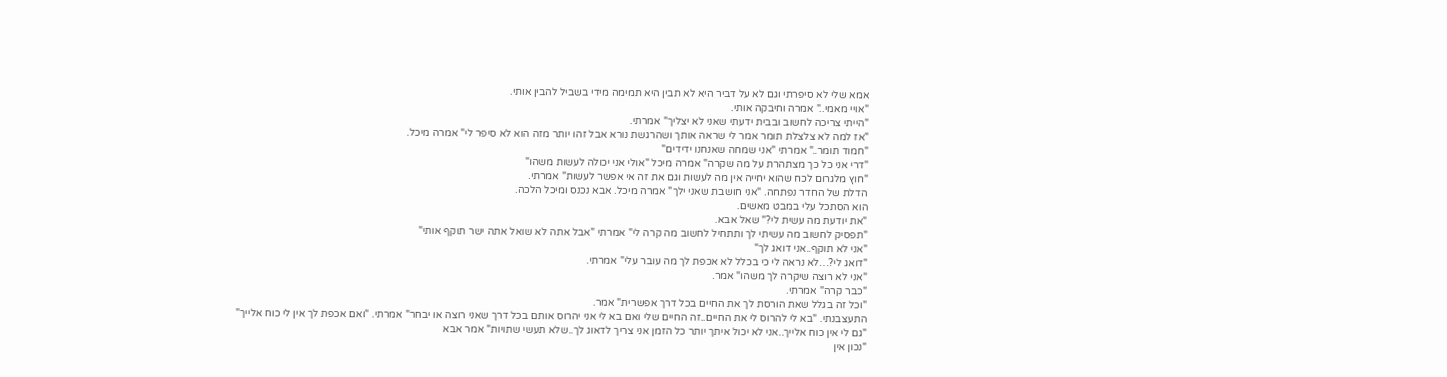אמא שלי לא סיפרתי וגם לא על דביר היא לא תבין היא תמימה מידי בשביל להבין אותי.
"אויי מאמי.." אמרה וחיבקה אותי.
"הייתי צריכה לחשוב ובבית ידעתי שאני לא יצליך" אמרתי.
"אז למה לא צלצלת תומר אמר לי שראה אותך ושהרגשת נורא אבל זהו יותר מזה הוא לא סיפר לי" אמרה מיכל.
"חמוד תומר.." אמרתי "אני שמחה שאנחנו ידידים"
"דרי אני כל כך מצתהרת על מה שקרה" אמרה מיכל "אולי אני יכולה לעשות משהו"
"חוץ מלגרום לכח שהוא יחייה אין מה לעשות וגם את זה אי אפשר לעשות" אמרתי.
הדלת של החדר נפתחה. "אני חושבת שאני ילך" אמרה מיכל. אבא נכנס ומיכל הלכה.
הוא הסתכל עלי במבט מאשים.
"את יודעת מה עשית לי?" שאל אבא.
"תפסיק לחשוב מה עשיתי לך ותתחיל לחשוב מה קרה לי" אמרתי "אבל אתה לא שואל אתה ישר תוקף אותי"
"אני לא תוקף..אני דואג לך"
"דואג לי?…לא נראה לי כי בכלל לא אכפת לך מה עובר עלי" אמרתי.
"אני לא רוצה שיקרה לך משהו" אמר.
"כבר קרה" אמרתי.
"וכל זה בגלל שאת הורסת לך את החיים בכל דרך אפשרית" אמר.
התעצבנתי. "בא לי להרוס לי את החיים..זה החיים שלי ואם בא לי אני יהרוס אותם בכל דרך שאני רוצה או יבחר" אמרתי. "ואם אכפת לך אין לי כוח אלייך"
"גם לי אין כוח אלייך..אני לא יכול איתך יותר כל הזמן אני צריך לדאוג לך..שלא תעשי שתויות" אמר אבא
"נכון אין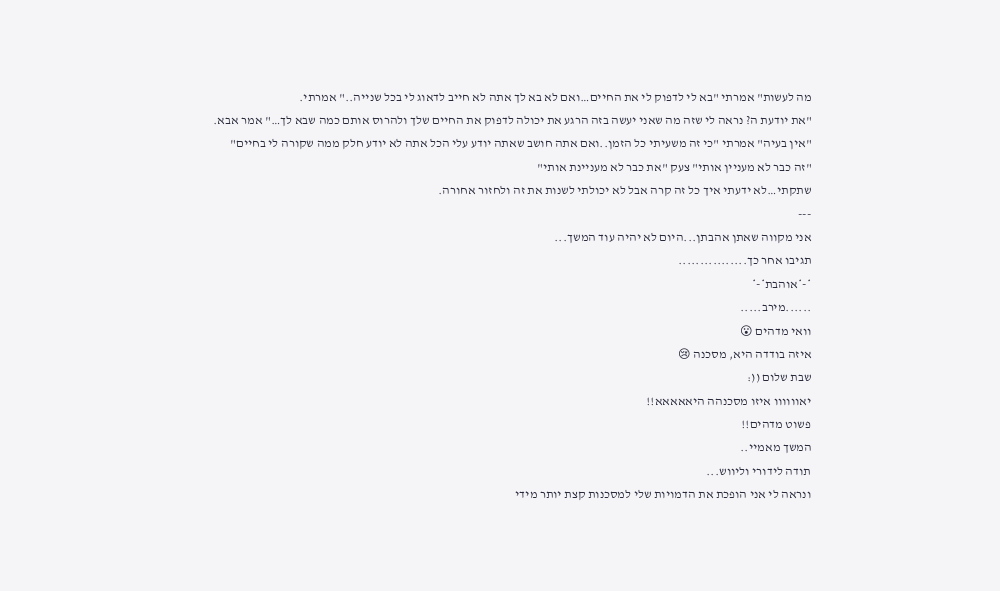מה לעשות" אמרתי "בא לי לדפוק לי את החיים…ואם לא בא לך אתה לא חייב לדאוג לי בכל שנייה.." אמרתי.
"את יודעת ה? נראה לי שזה מה שאני יעשה בזה הרגע את יכולה לדפוק את החיים שלך ולהרוס אותם כמה שבא לך…" אמר אבא.
"אין בעיה" אמרתי "כי זה משעיתי כל הזמן..ואם אתה חושב שאתה יודע עלי הכל אתה לא יודע חלק ממה שקורה לי בחיים"
"זה כבר לא מעניין אותי" צעק "את כבר לא מעניינת אותי"
שתקתי…לא ידעתי איך כל זה קרה אבל לא יכולתי לשנות את זה ולחזור אחורה.
---
אני מקווה שאתן אהבתן...היום לא יהיה עוד המשך...
תגיבו אחר כך................
*-*אוהבת*-*
......מירב.....
וואי מדהים 😮
איזה בודדה היא, מסכנה 😢
שבת שלום ((:
יאוווווו איזו מסכנהה היאאאאא!!
פשוט מדהים!!
המשך מאמיי..
תודה לידורי וליווש...
ונראה לי אני הופכת את הדמויות שלי למסכנות קצת יותר מידי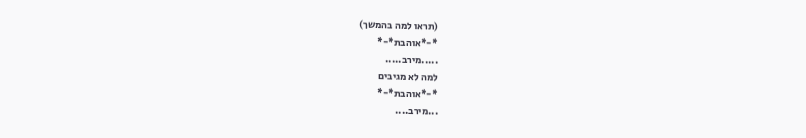(תראו למה בהמשך)
*-*אוהבת*-*
.....מירב.....
למה לא מגיבים
*-*אוהבת*-*
...מירב....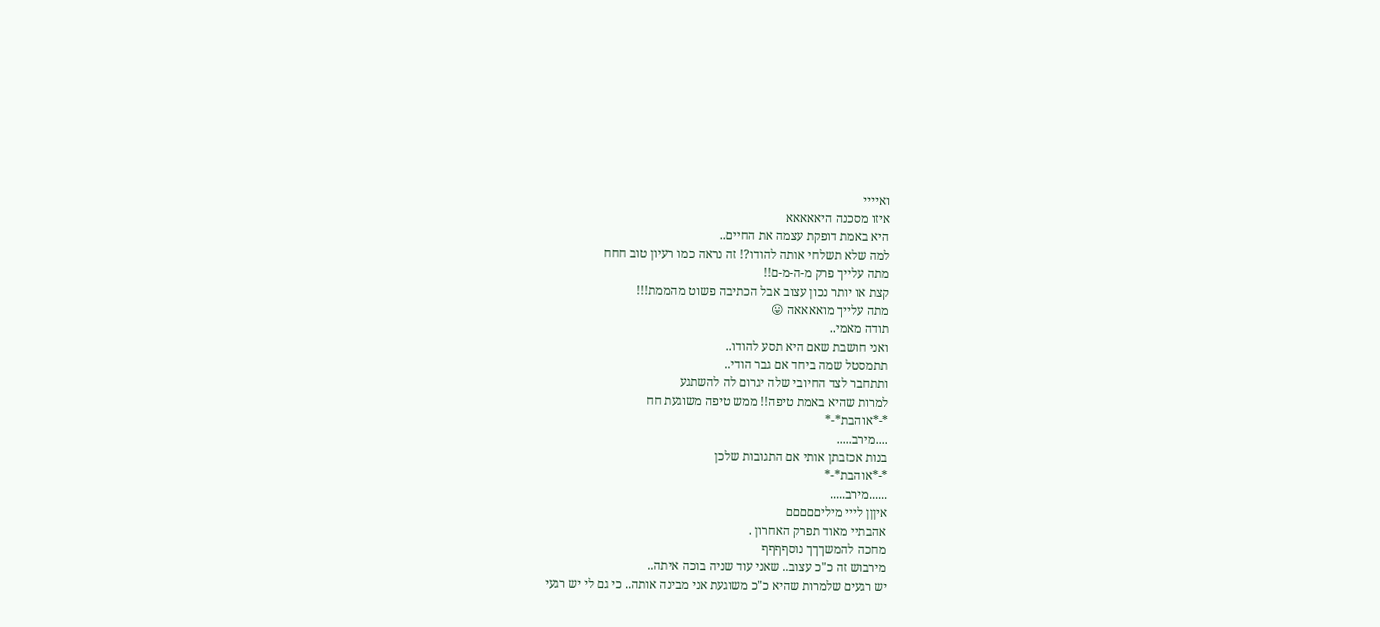ואיייי
איזו מסכנה היאאאאא
היא באמת דופקת עצמה את החיים..
למה שלא תשלחי אותה להודו?! זה נראה כמו רעיון טוב חחח
מתה עלייך פרק מ-ה-מ-ם!!
קצת או יותר נכון עצוב אבל הכתיבה פשוט מהממת!!!
מתה עלייך מואאאאה 😛
תודה מאמי..
ואני חושבת שאם היא תסע להודו..
תתמסטל שמה ביחד אם גבר הודי..
ותתחבר לצד החיובי שלה יגרום לה להשתגע
למרות שהיא באמת טיפה!! ממש טיפה משוגעת חח
*-*אוהבת*-*
....מירב.....
בנות אכזבתן אותי אם התגובות שלכן
*-*אוהבת*-*
......מירב.....
איןןן לייי מיליםםםםם
אהבתיי מאוד תפרק האחרון .
מחכה להמשךךך נוסףףףף
מירבוש זה כ"כ עצוב.. שאני עוד שניה בוכה איתה..
יש רגעים שלמרות שהיא כ"כ משוגעת אני מבינה אותה.. כי גם לי יש רגעי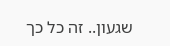שגעון.. זה כל כך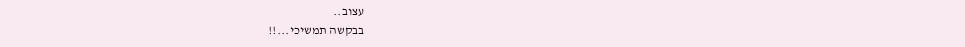עצוב..
בבקשה תמשיכי...!!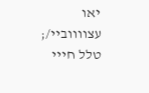יאו עצווווביי/;
טלל חייי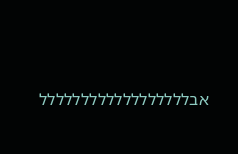אבלללללללללללללללללל